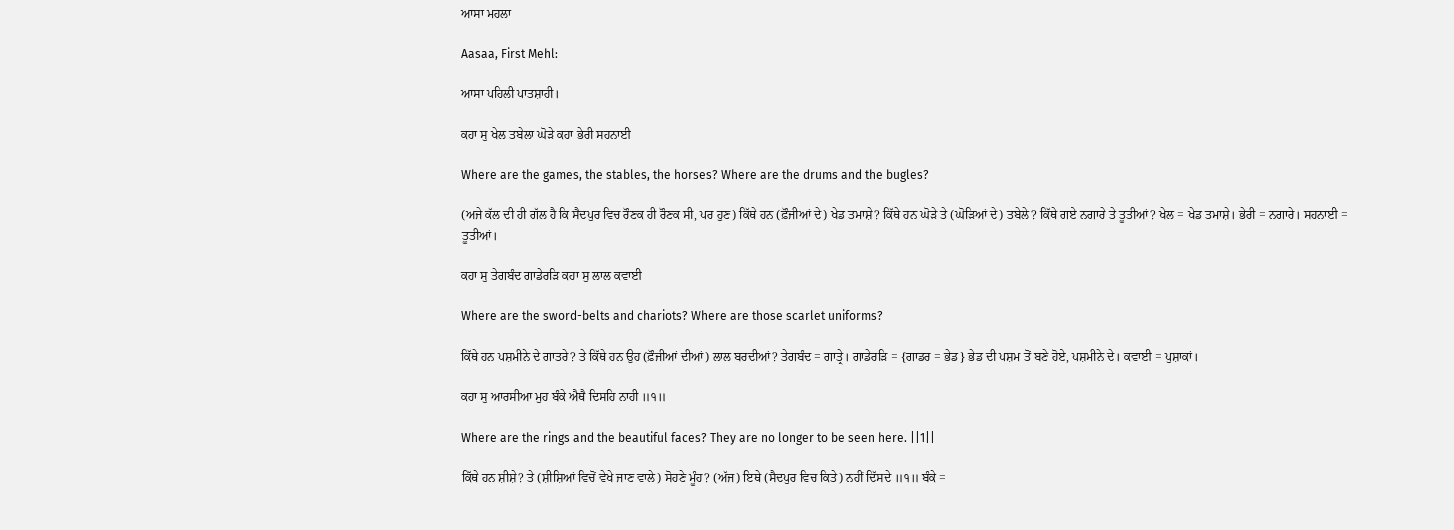ਆਸਾ ਮਹਲਾ

Aasaa, First Mehl:

ਆਸਾ ਪਹਿਲੀ ਪਾਤਸ਼ਾਹੀ।

ਕਹਾ ਸੁ ਖੇਲ ਤਬੇਲਾ ਘੋੜੇ ਕਹਾ ਭੇਰੀ ਸਹਨਾਈ

Where are the games, the stables, the horses? Where are the drums and the bugles?

(ਅਜੇ ਕੱਲ ਦੀ ਹੀ ਗੱਲ ਹੈ ਕਿ ਸੈਦਪੁਰ ਵਿਚ ਰੌਣਕ ਹੀ ਰੌਣਕ ਸੀ, ਪਰ ਹੁਣ) ਕਿੱਥੇ ਹਨ (ਫ਼ੌਜੀਆਂ ਦੇ) ਖੇਡ ਤਮਾਸ਼ੇ? ਕਿੱਥੇ ਹਨ ਘੋੜੇ ਤੇ (ਘੋੜਿਆਂ ਦੇ) ਤਬੇਲੇ? ਕਿੱਥੇ ਗਏ ਨਗਾਰੇ ਤੇ ਤੂਤੀਆਂ? ਖੇਲ = ਖੇਡ ਤਮਾਸ਼ੇ। ਭੇਰੀ = ਨਗਾਰੇ। ਸਹਨਾਈ = ਤੂਤੀਆਂ।

ਕਹਾ ਸੁ ਤੇਗਬੰਦ ਗਾਡੇਰੜਿ ਕਹਾ ਸੁ ਲਾਲ ਕਵਾਈ

Where are the sword-belts and chariots? Where are those scarlet uniforms?

ਕਿੱਥੇ ਹਨ ਪਸ਼ਮੀਨੇ ਦੇ ਗਾਤਰੇ? ਤੇ ਕਿੱਥੇ ਹਨ ਉਹ (ਫ਼ੌਜੀਆਂ ਦੀਆਂ) ਲਾਲ ਬਰਦੀਆਂ? ਤੇਗਬੰਦ = ਗਾਤ੍ਰੇ। ਗਾਡੇਰੜਿ = {ਗਾਡਰ = ਭੇਡ} ਭੇਡ ਦੀ ਪਸ਼ਮ ਤੋਂ ਬਣੇ ਹੋਏ, ਪਸ਼ਮੀਨੇ ਦੇ। ਕਵਾਈ = ਪੁਸ਼ਾਕਾਂ।

ਕਹਾ ਸੁ ਆਰਸੀਆ ਮੁਹ ਬੰਕੇ ਐਥੈ ਦਿਸਹਿ ਨਾਹੀ ॥੧॥

Where are the rings and the beautiful faces? They are no longer to be seen here. ||1||

ਕਿੱਥੇ ਹਨ ਸ਼ੀਸ਼ੇ? ਤੇ (ਸ਼ੀਸ਼ਿਆਂ ਵਿਚੋਂ ਵੇਖੇ ਜਾਣ ਵਾਲੇ) ਸੋਹਣੇ ਮੂੰਹ? (ਅੱਜ) ਇਥੇ (ਸੈਦਪੁਰ ਵਿਚ ਕਿਤੇ) ਨਹੀਂ ਦਿੱਸਦੇ ॥੧॥ ਬੰਕੇ =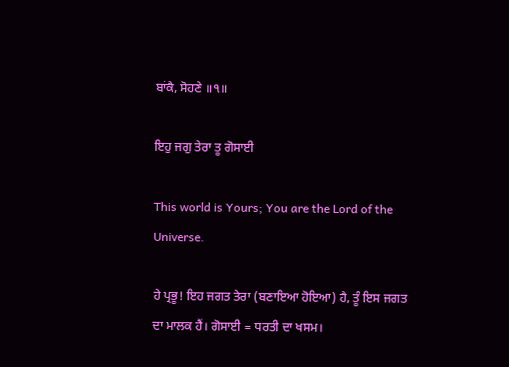ਬਾਂਕੈ, ਸੋਹਣੇ ॥੧॥

ਇਹੁ ਜਗੁ ਤੇਰਾ ਤੂ ਗੋਸਾਈ

This world is Yours; You are the Lord of the Universe.

ਹੇ ਪ੍ਰਭੂ! ਇਹ ਜਗਤ ਤੇਰਾ (ਬਣਾਇਆ ਹੋਇਆ) ਹੈ, ਤੂੰ ਇਸ ਜਗਤ ਦਾ ਮਾਲਕ ਹੈਂ। ਗੋਸਾਈ = ਧਰਤੀ ਦਾ ਖਸਮ।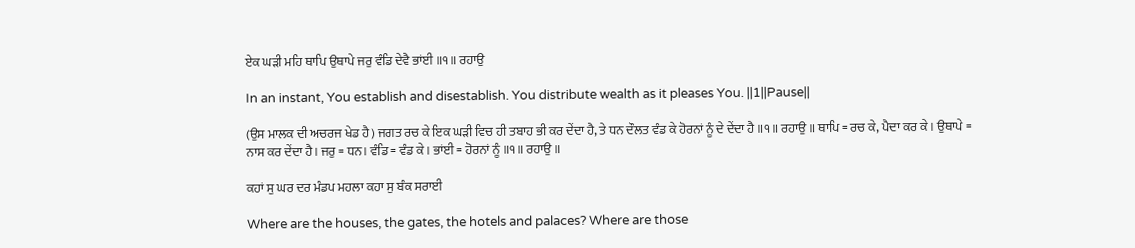ਏਕ ਘੜੀ ਮਹਿ ਥਾਪਿ ਉਥਾਪੇ ਜਰੁ ਵੰਡਿ ਦੇਵੈ ਭਾਂਈ ॥੧॥ ਰਹਾਉ

In an instant, You establish and disestablish. You distribute wealth as it pleases You. ||1||Pause||

(ਉਸ ਮਾਲਕ ਦੀ ਅਚਰਜ ਖੇਡ ਹੈ) ਜਗਤ ਰਚ ਕੇ ਇਕ ਘੜੀ ਵਿਚ ਹੀ ਤਬਾਹ ਭੀ ਕਰ ਦੇਂਦਾ ਹੈ, ਤੇ ਧਨ ਦੌਲਤ ਵੰਡ ਕੇ ਹੋਰਨਾਂ ਨੂੰ ਦੇ ਦੇਂਦਾ ਹੈ ॥੧॥ ਰਹਾਉ ॥ ਥਾਪਿ = ਰਚ ਕੇ, ਪੈਦਾ ਕਰ ਕੇ। ਉਥਾਪੇ = ਨਾਸ ਕਰ ਦੇਂਦਾ ਹੈ। ਜਰੁ = ਧਨ। ਵੰਡਿ = ਵੰਡ ਕੇ। ਭਾਂਈ = ਹੋਰਨਾਂ ਨੂੰ ॥੧॥ ਰਹਾਉ ॥

ਕਹਾਂ ਸੁ ਘਰ ਦਰ ਮੰਡਪ ਮਹਲਾ ਕਹਾ ਸੁ ਬੰਕ ਸਰਾਈ

Where are the houses, the gates, the hotels and palaces? Where are those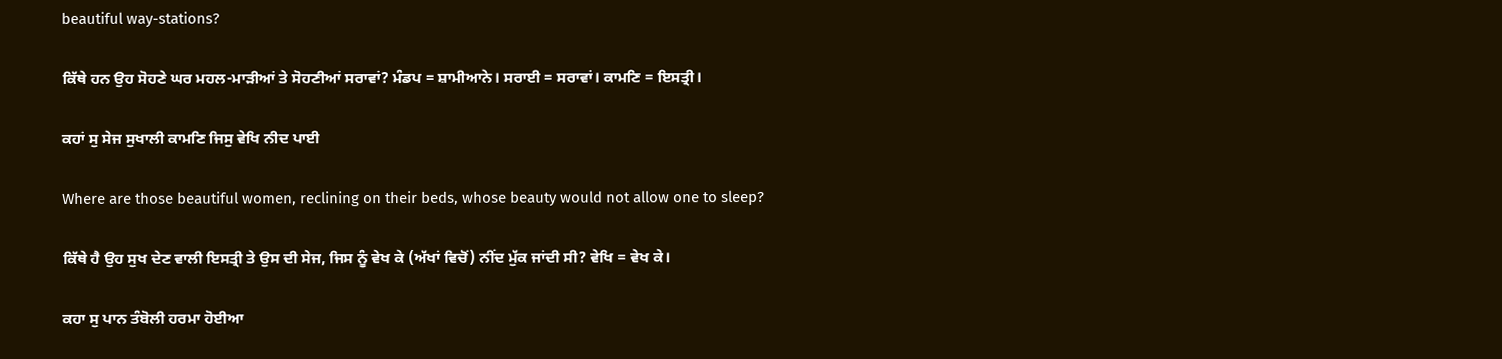beautiful way-stations?

ਕਿੱਥੇ ਹਨ ਉਹ ਸੋਹਣੇ ਘਰ ਮਹਲ-ਮਾੜੀਆਂ ਤੇ ਸੋਹਣੀਆਂ ਸਰਾਵਾਂ? ਮੰਡਪ = ਸ਼ਾਮੀਆਨੇ। ਸਰਾਈ = ਸਰਾਵਾਂ। ਕਾਮਣਿ = ਇਸਤ੍ਰੀ।

ਕਹਾਂ ਸੁ ਸੇਜ ਸੁਖਾਲੀ ਕਾਮਣਿ ਜਿਸੁ ਵੇਖਿ ਨੀਦ ਪਾਈ

Where are those beautiful women, reclining on their beds, whose beauty would not allow one to sleep?

ਕਿੱਥੇ ਹੈ ਉਹ ਸੁਖ ਦੇਣ ਵਾਲੀ ਇਸਤ੍ਰੀ ਤੇ ਉਸ ਦੀ ਸੇਜ, ਜਿਸ ਨੂੰ ਵੇਖ ਕੇ (ਅੱਖਾਂ ਵਿਚੋਂ) ਨੀਂਦ ਮੁੱਕ ਜਾਂਦੀ ਸੀ? ਵੇਖਿ = ਵੇਖ ਕੇ।

ਕਹਾ ਸੁ ਪਾਨ ਤੰਬੋਲੀ ਹਰਮਾ ਹੋਈਆ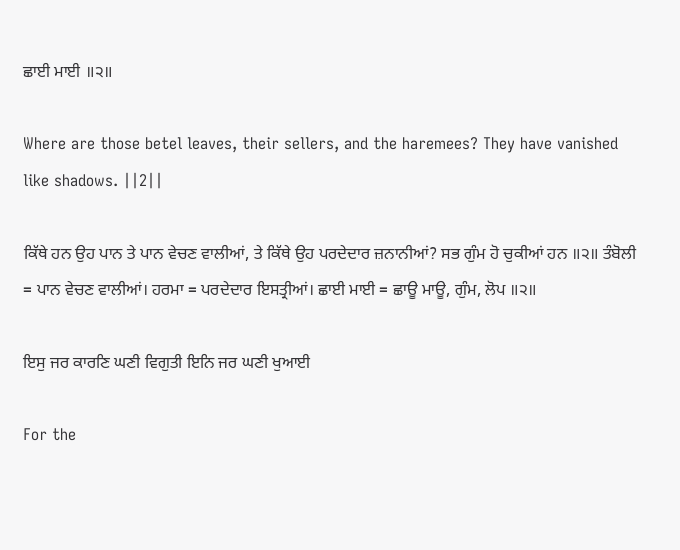ਛਾਈ ਮਾਈ ॥੨॥

Where are those betel leaves, their sellers, and the haremees? They have vanished like shadows. ||2||

ਕਿੱਥੇ ਹਨ ਉਹ ਪਾਨ ਤੇ ਪਾਨ ਵੇਚਣ ਵਾਲੀਆਂ, ਤੇ ਕਿੱਥੇ ਉਹ ਪਰਦੇਦਾਰ ਜ਼ਨਾਨੀਆਂ? ਸਭ ਗੁੰਮ ਹੋ ਚੁਕੀਆਂ ਹਨ ॥੨॥ ਤੰਬੋਲੀ = ਪਾਨ ਵੇਚਣ ਵਾਲੀਆਂ। ਹਰਮਾ = ਪਰਦੇਦਾਰ ਇਸਤ੍ਰੀਆਂ। ਛਾਈ ਮਾਈ = ਛਾਊ ਮਾਊ, ਗੁੰਮ, ਲੋਪ ॥੨॥

ਇਸੁ ਜਰ ਕਾਰਣਿ ਘਣੀ ਵਿਗੁਤੀ ਇਨਿ ਜਰ ਘਣੀ ਖੁਆਈ

For the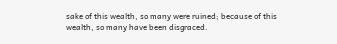sake of this wealth, so many were ruined; because of this wealth, so many have been disgraced.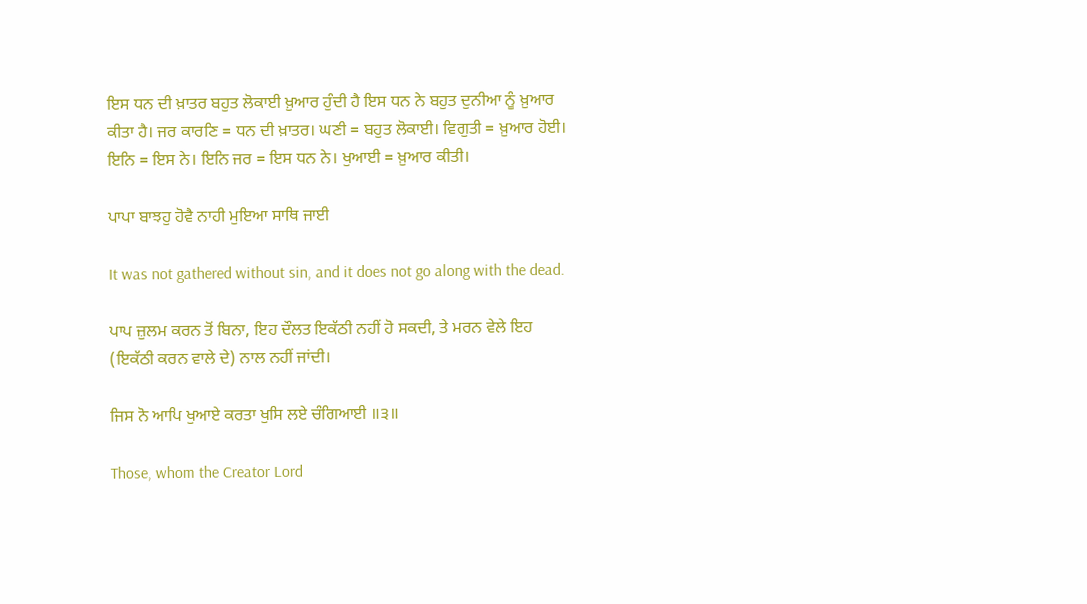ਇਸ ਧਨ ਦੀ ਖ਼ਾਤਰ ਬਹੁਤ ਲੋਕਾਈ ਖ਼ੁਆਰ ਹੁੰਦੀ ਹੈ ਇਸ ਧਨ ਨੇ ਬਹੁਤ ਦੁਨੀਆ ਨੂੰ ਖ਼ੁਆਰ ਕੀਤਾ ਹੈ। ਜਰ ਕਾਰਣਿ = ਧਨ ਦੀ ਖ਼ਾਤਰ। ਘਣੀ = ਬਹੁਤ ਲੋਕਾਈ। ਵਿਗੁਤੀ = ਖ਼ੁਆਰ ਹੋਈ। ਇਨਿ = ਇਸ ਨੇ। ਇਨਿ ਜਰ = ਇਸ ਧਨ ਨੇ। ਖੁਆਈ = ਖ਼ੁਆਰ ਕੀਤੀ।

ਪਾਪਾ ਬਾਝਹੁ ਹੋਵੈ ਨਾਹੀ ਮੁਇਆ ਸਾਥਿ ਜਾਈ

It was not gathered without sin, and it does not go along with the dead.

ਪਾਪ ਜ਼ੁਲਮ ਕਰਨ ਤੋਂ ਬਿਨਾ, ਇਹ ਦੌਲਤ ਇਕੱਠੀ ਨਹੀਂ ਹੋ ਸਕਦੀ, ਤੇ ਮਰਨ ਵੇਲੇ ਇਹ (ਇਕੱਠੀ ਕਰਨ ਵਾਲੇ ਦੇ) ਨਾਲ ਨਹੀਂ ਜਾਂਦੀ।

ਜਿਸ ਨੋ ਆਪਿ ਖੁਆਏ ਕਰਤਾ ਖੁਸਿ ਲਏ ਚੰਗਿਆਈ ॥੩॥

Those, whom the Creator Lord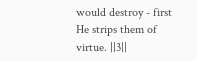would destroy - first He strips them of virtue. ||3||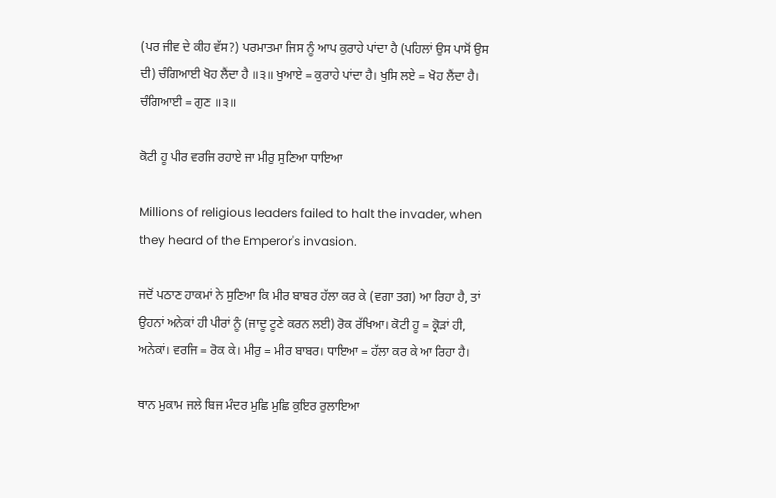(ਪਰ ਜੀਵ ਦੇ ਕੀਹ ਵੱਸ?) ਪਰਮਾਤਮਾ ਜਿਸ ਨੂੰ ਆਪ ਕੁਰਾਹੇ ਪਾਂਦਾ ਹੈ (ਪਹਿਲਾਂ ਉਸ ਪਾਸੋਂ ਉਸ ਦੀ) ਚੰਗਿਆਈ ਖੋਹ ਲੈਂਦਾ ਹੈ ॥੩॥ ਖੁਆਏ = ਕੁਰਾਹੇ ਪਾਂਦਾ ਹੈ। ਖੁਸਿ ਲਏ = ਖੋਹ ਲੈਂਦਾ ਹੈ। ਚੰਗਿਆਈ = ਗੁਣ ॥੩॥

ਕੋਟੀ ਹੂ ਪੀਰ ਵਰਜਿ ਰਹਾਏ ਜਾ ਮੀਰੁ ਸੁਣਿਆ ਧਾਇਆ

Millions of religious leaders failed to halt the invader, when they heard of the Emperor's invasion.

ਜਦੋਂ ਪਠਾਣ ਹਾਕਮਾਂ ਨੇ ਸੁਣਿਆ ਕਿ ਮੀਰ ਬਾਬਰ ਹੱਲਾ ਕਰ ਕੇ (ਵਗਾ ਤਗ) ਆ ਰਿਹਾ ਹੈ, ਤਾਂ ਉਹਨਾਂ ਅਨੇਕਾਂ ਹੀ ਪੀਰਾਂ ਨੂੰ (ਜਾਦੂ ਟੂਣੇ ਕਰਨ ਲਈ) ਰੋਕ ਰੱਖਿਆ। ਕੋਟੀ ਹੂ = ਕ੍ਰੋੜਾਂ ਹੀ, ਅਨੇਕਾਂ। ਵਰਜਿ = ਰੋਕ ਕੇ। ਮੀਰੁ = ਮੀਰ ਬਾਬਰ। ਧਾਇਆ = ਹੱਲਾ ਕਰ ਕੇ ਆ ਰਿਹਾ ਹੈ।

ਥਾਨ ਮੁਕਾਮ ਜਲੇ ਬਿਜ ਮੰਦਰ ਮੁਛਿ ਮੁਛਿ ਕੁਇਰ ਰੁਲਾਇਆ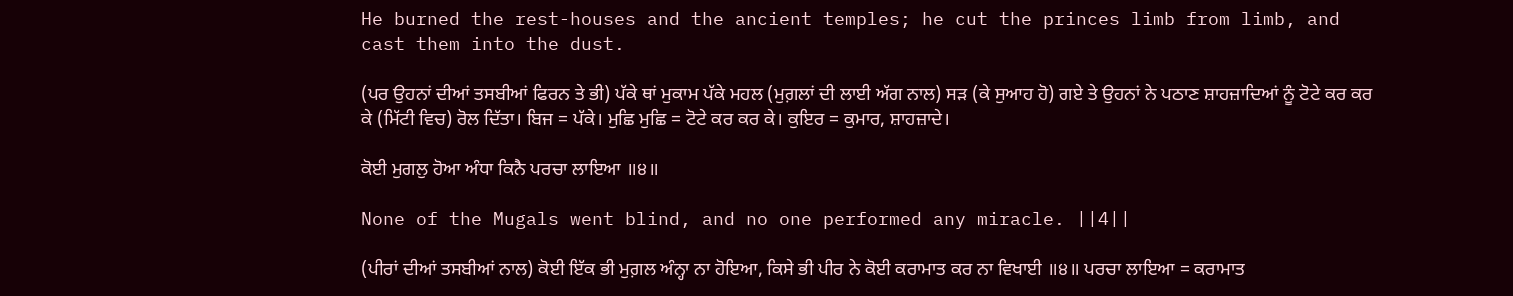He burned the rest-houses and the ancient temples; he cut the princes limb from limb, and cast them into the dust.

(ਪਰ ਉਹਨਾਂ ਦੀਆਂ ਤਸਬੀਆਂ ਫਿਰਨ ਤੇ ਭੀ) ਪੱਕੇ ਥਾਂ ਮੁਕਾਮ ਪੱਕੇ ਮਹਲ (ਮੁਗ਼ਲਾਂ ਦੀ ਲਾਈ ਅੱਗ ਨਾਲ) ਸੜ (ਕੇ ਸੁਆਹ ਹੋ) ਗਏ ਤੇ ਉਹਨਾਂ ਨੇ ਪਠਾਣ ਸ਼ਾਹਜ਼ਾਦਿਆਂ ਨੂੰ ਟੋਟੇ ਕਰ ਕਰ ਕੇ (ਮਿੱਟੀ ਵਿਚ) ਰੋਲ ਦਿੱਤਾ। ਬਿਜ = ਪੱਕੇ। ਮੁਛਿ ਮੁਛਿ = ਟੋਟੇ ਕਰ ਕਰ ਕੇ। ਕੁਇਰ = ਕੁਮਾਰ, ਸ਼ਾਹਜ਼ਾਦੇ।

ਕੋਈ ਮੁਗਲੁ ਹੋਆ ਅੰਧਾ ਕਿਨੈ ਪਰਚਾ ਲਾਇਆ ॥੪॥

None of the Mugals went blind, and no one performed any miracle. ||4||

(ਪੀਰਾਂ ਦੀਆਂ ਤਸਬੀਆਂ ਨਾਲ) ਕੋਈ ਇੱਕ ਭੀ ਮੁਗ਼ਲ ਅੰਨ੍ਹਾ ਨਾ ਹੋਇਆ, ਕਿਸੇ ਭੀ ਪੀਰ ਨੇ ਕੋਈ ਕਰਾਮਾਤ ਕਰ ਨਾ ਵਿਖਾਈ ॥੪॥ ਪਰਚਾ ਲਾਇਆ = ਕਰਾਮਾਤ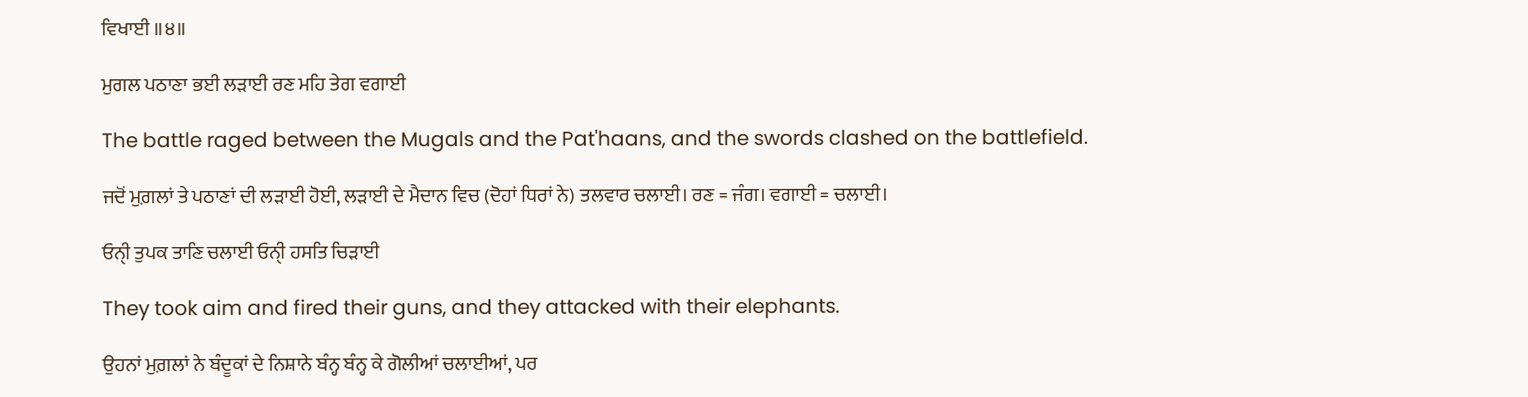ਵਿਖਾਈ ॥੪॥

ਮੁਗਲ ਪਠਾਣਾ ਭਈ ਲੜਾਈ ਰਣ ਮਹਿ ਤੇਗ ਵਗਾਈ

The battle raged between the Mugals and the Pat'haans, and the swords clashed on the battlefield.

ਜਦੋਂ ਮੁਗ਼ਲਾਂ ਤੇ ਪਠਾਣਾਂ ਦੀ ਲੜਾਈ ਹੋਈ, ਲੜਾਈ ਦੇ ਮੈਦਾਨ ਵਿਚ (ਦੋਹਾਂ ਧਿਰਾਂ ਨੇ) ਤਲਵਾਰ ਚਲਾਈ। ਰਣ = ਜੰਗ। ਵਗਾਈ = ਚਲਾਈ।

ਓਨੑੀ ਤੁਪਕ ਤਾਣਿ ਚਲਾਈ ਓਨੑੀ ਹਸਤਿ ਚਿੜਾਈ

They took aim and fired their guns, and they attacked with their elephants.

ਉਹਨਾਂ ਮੁਗ਼ਲਾਂ ਨੇ ਬੰਦੂਕਾਂ ਦੇ ਨਿਸ਼ਾਨੇ ਬੰਨ੍ਹ ਬੰਨ੍ਹ ਕੇ ਗੋਲੀਆਂ ਚਲਾਈਆਂ, ਪਰ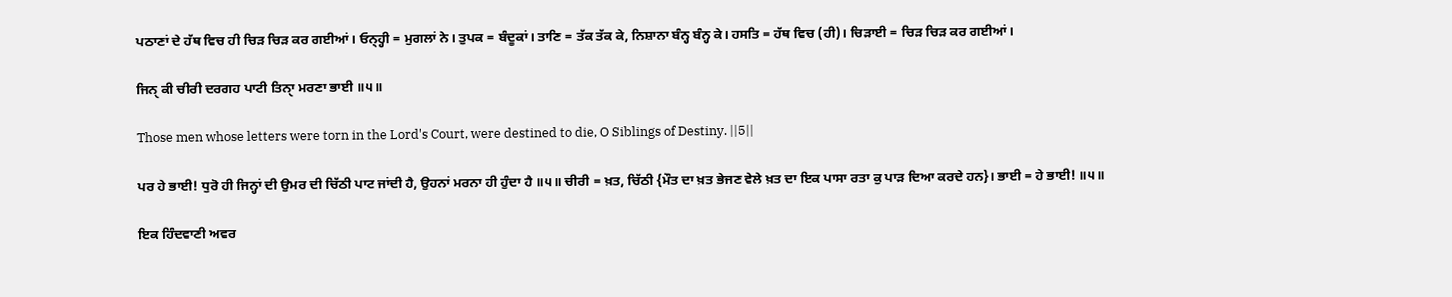ਪਠਾਣਾਂ ਦੇ ਹੱਥ ਵਿਚ ਹੀ ਚਿੜ ਚਿੜ ਕਰ ਗਈਆਂ। ਓਨ੍ਹ੍ਹੀ = ਮੁਗਲਾਂ ਨੇ। ਤੁਪਕ = ਬੰਦੂਕਾਂ। ਤਾਣਿ = ਤੱਕ ਤੱਕ ਕੇ, ਨਿਸ਼ਾਨਾ ਬੰਨ੍ਹ ਬੰਨ੍ਹ ਕੇ। ਹਸਤਿ = ਹੱਥ ਵਿਚ (ਹੀ)। ਚਿੜਾਈ = ਚਿੜ ਚਿੜ ਕਰ ਗਈਆਂ।

ਜਿਨੑ ਕੀ ਚੀਰੀ ਦਰਗਹ ਪਾਟੀ ਤਿਨੑਾ ਮਰਣਾ ਭਾਈ ॥੫॥

Those men whose letters were torn in the Lord's Court, were destined to die, O Siblings of Destiny. ||5||

ਪਰ ਹੇ ਭਾਈ! ਧੁਰੋ ਹੀ ਜਿਨ੍ਹਾਂ ਦੀ ਉਮਰ ਦੀ ਚਿੱਠੀ ਪਾਟ ਜਾਂਦੀ ਹੈ, ਉਹਨਾਂ ਮਰਨਾ ਹੀ ਹੁੰਦਾ ਹੈ ॥੫॥ ਚੀਰੀ = ਖ਼ਤ, ਚਿੱਠੀ {ਮੌਤ ਦਾ ਖ਼ਤ ਭੇਜਣ ਵੇਲੇ ਖ਼ਤ ਦਾ ਇਕ ਪਾਸਾ ਰਤਾ ਕੁ ਪਾੜ ਦਿਆ ਕਰਦੇ ਹਨ}। ਭਾਈ = ਹੇ ਭਾਈ! ॥੫॥

ਇਕ ਹਿੰਦਵਾਣੀ ਅਵਰ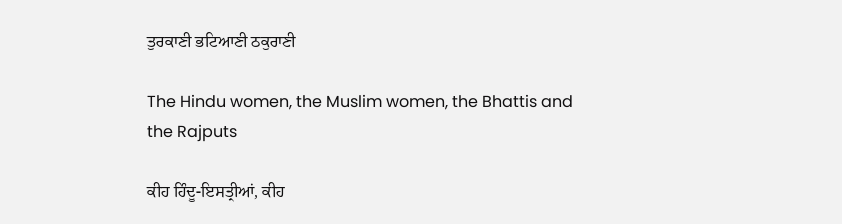ਤੁਰਕਾਣੀ ਭਟਿਆਣੀ ਠਕੁਰਾਣੀ

The Hindu women, the Muslim women, the Bhattis and the Rajputs

ਕੀਹ ਹਿੰਦੂ-ਇਸਤ੍ਰੀਆਂ, ਕੀਹ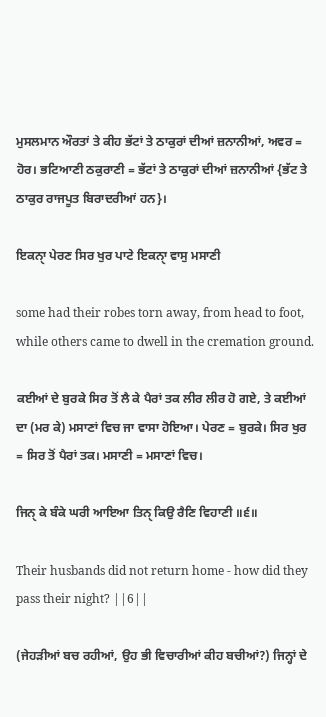ਮੁਸਲਮਾਨ ਔਰਤਾਂ ਤੇ ਕੀਹ ਭੱਟਾਂ ਤੇ ਠਾਕੁਰਾਂ ਦੀਆਂ ਜ਼ਨਾਨੀਆਂ, ਅਵਰ = ਹੋਰ। ਭਟਿਆਣੀ ਠਕੁਰਾਣੀ = ਭੱਟਾਂ ਤੇ ਠਾਕੁਰਾਂ ਦੀਆਂ ਜ਼ਨਾਨੀਆਂ {ਭੱਟ ਤੇ ਠਾਕੁਰ ਰਾਜਪੂਤ ਬਿਰਾਦਰੀਆਂ ਹਨ}।

ਇਕਨੑਾ ਪੇਰਣ ਸਿਰ ਖੁਰ ਪਾਟੇ ਇਕਨੑਾ ਵਾਸੁ ਮਸਾਣੀ

some had their robes torn away, from head to foot, while others came to dwell in the cremation ground.

ਕਈਆਂ ਦੇ ਬੁਰਕੇ ਸਿਰ ਤੋਂ ਲੈ ਕੇ ਪੈਰਾਂ ਤਕ ਲੀਰ ਲੀਰ ਹੋ ਗਏ, ਤੇ ਕਈਆਂ ਦਾ (ਮਰ ਕੇ) ਮਸਾਣਾਂ ਵਿਚ ਜਾ ਵਾਸਾ ਹੋਇਆ। ਪੇਰਣ = ਬੁਰਕੇ। ਸਿਰ ਖੁਰ = ਸਿਰ ਤੋਂ ਪੈਰਾਂ ਤਕ। ਮਸਾਣੀ = ਮਸਾਣਾਂ ਵਿਚ।

ਜਿਨੑ ਕੇ ਬੰਕੇ ਘਰੀ ਆਇਆ ਤਿਨੑ ਕਿਉ ਰੈਣਿ ਵਿਹਾਣੀ ॥੬॥

Their husbands did not return home - how did they pass their night? ||6||

(ਜੇਹੜੀਆਂ ਬਚ ਰਹੀਆਂ, ਉਹ ਭੀ ਵਿਚਾਰੀਆਂ ਕੀਹ ਬਚੀਆਂ?) ਜਿਨ੍ਹਾਂ ਦੇ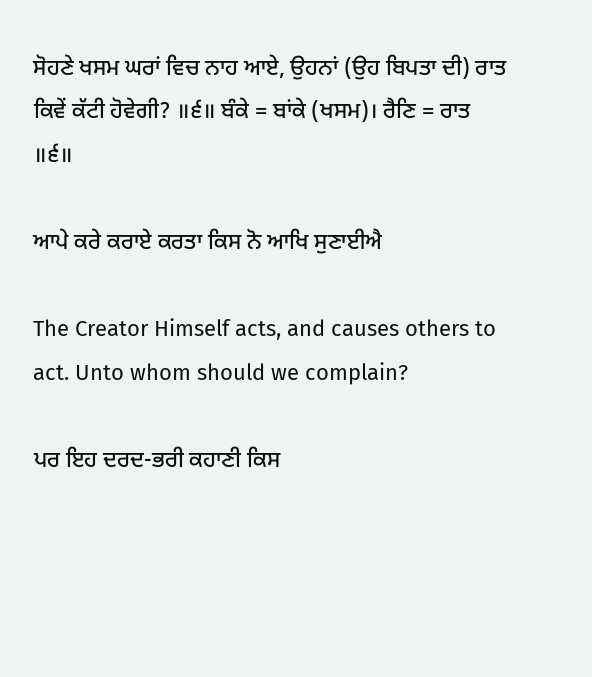ਸੋਹਣੇ ਖਸਮ ਘਰਾਂ ਵਿਚ ਨਾਹ ਆਏ, ਉਹਨਾਂ (ਉਹ ਬਿਪਤਾ ਦੀ) ਰਾਤ ਕਿਵੇਂ ਕੱਟੀ ਹੋਵੇਗੀ? ॥੬॥ ਬੰਕੇ = ਬਾਂਕੇ (ਖਸਮ)। ਰੈਣਿ = ਰਾਤ ॥੬॥

ਆਪੇ ਕਰੇ ਕਰਾਏ ਕਰਤਾ ਕਿਸ ਨੋ ਆਖਿ ਸੁਣਾਈਐ

The Creator Himself acts, and causes others to act. Unto whom should we complain?

ਪਰ ਇਹ ਦਰਦ-ਭਰੀ ਕਹਾਣੀ ਕਿਸ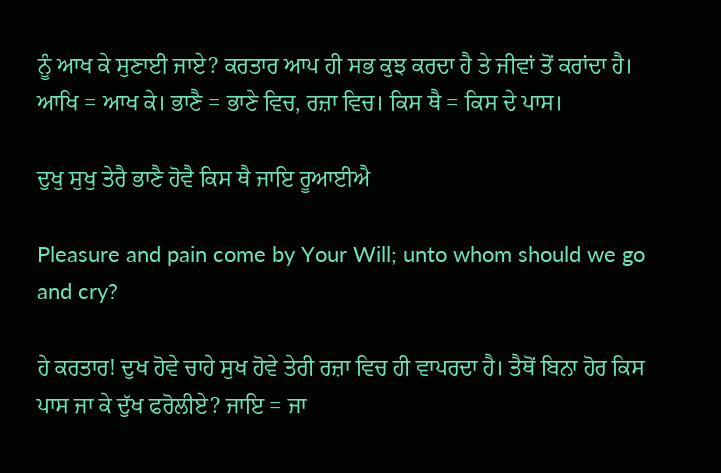ਨੂੰ ਆਖ ਕੇ ਸੁਣਾਈ ਜਾਏ? ਕਰਤਾਰ ਆਪ ਹੀ ਸਭ ਕੁਝ ਕਰਦਾ ਹੈ ਤੇ ਜੀਵਾਂ ਤੋਂ ਕਰਾਂਦਾ ਹੈ। ਆਖਿ = ਆਖ ਕੇ। ਭਾਣੈ = ਭਾਣੇ ਵਿਚ, ਰਜ਼ਾ ਵਿਚ। ਕਿਸ ਥੈ = ਕਿਸ ਦੇ ਪਾਸ।

ਦੁਖੁ ਸੁਖੁ ਤੇਰੈ ਭਾਣੈ ਹੋਵੈ ਕਿਸ ਥੈ ਜਾਇ ਰੂਆਈਐ

Pleasure and pain come by Your Will; unto whom should we go and cry?

ਹੇ ਕਰਤਾਰ! ਦੁਖ ਹੋਵੇ ਚਾਹੇ ਸੁਖ ਹੋਵੇ ਤੇਰੀ ਰਜ਼ਾ ਵਿਚ ਹੀ ਵਾਪਰਦਾ ਹੈ। ਤੈਥੋਂ ਬਿਨਾ ਹੋਰ ਕਿਸ ਪਾਸ ਜਾ ਕੇ ਦੁੱਖ ਫਰੋਲੀਏ? ਜਾਇ = ਜਾ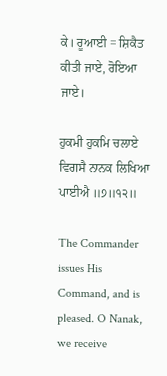ਕੇ। ਰੂਆਈ = ਸ਼ਿਕੈਤ ਕੀਤੀ ਜਾਏ, ਰੋਇਆ ਜਾਏ।

ਹੁਕਮੀ ਹੁਕਮਿ ਚਲਾਏ ਵਿਗਸੈ ਨਾਨਕ ਲਿਖਿਆ ਪਾਈਐ ॥੭॥੧੨॥

The Commander issues His Command, and is pleased. O Nanak, we receive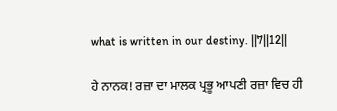what is written in our destiny. ||7||12||

ਹੇ ਨਾਨਕ! ਰਜ਼ਾ ਦਾ ਮਾਲਕ ਪ੍ਰਭੂ ਆਪਣੀ ਰਜ਼ਾ ਵਿਚ ਹੀ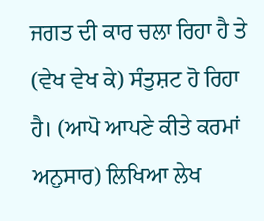ਜਗਤ ਦੀ ਕਾਰ ਚਲਾ ਰਿਹਾ ਹੈ ਤੇ (ਵੇਖ ਵੇਖ ਕੇ) ਸੰਤੁਸ਼ਟ ਹੋ ਰਿਹਾ ਹੈ। (ਆਪੋ ਆਪਣੇ ਕੀਤੇ ਕਰਮਾਂ ਅਨੁਸਾਰ) ਲਿਖਿਆ ਲੇਖ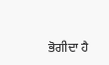ਭੋਗੀਦਾ ਹੈ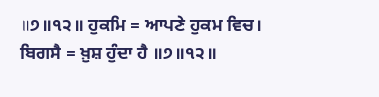॥੭॥੧੨॥ ਹੁਕਮਿ = ਆਪਣੇ ਹੁਕਮ ਵਿਚ। ਬਿਗਸੈ = ਖ਼ੁਸ਼ ਹੁੰਦਾ ਹੈ ॥੭॥੧੨॥